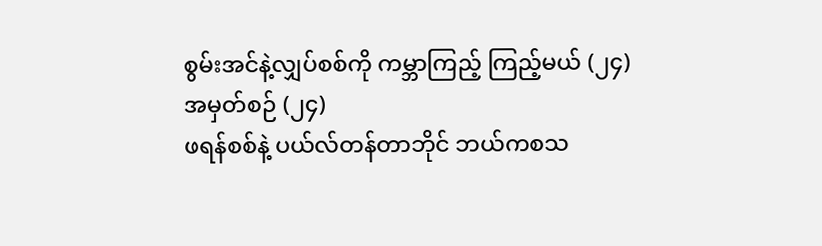စွမ်းအင်နဲ့လျှပ်စစ်ကို ကမ္ဘာကြည့် ကြည့်မယ် (၂၄)
အမှတ်စဉ် (၂၄)
ဖရန်စစ်နဲ့ ပယ်လ်တန်တာဘိုင် ဘယ်ကစသ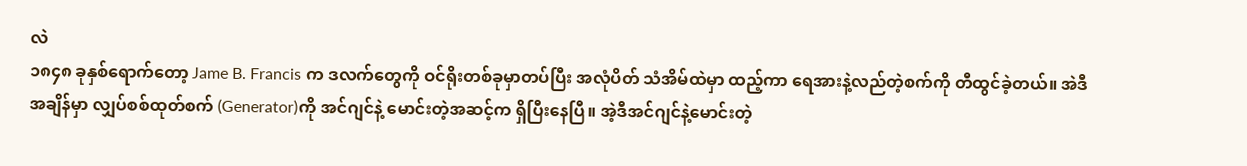လဲ
၁၈၄၈ ခုနှစ်ရောက်တော့ Jame B. Francis က ဒလက်တွေကို ဝင်ရိုးတစ်ခုမှာတပ်ပြီး အလုံပိတ် သံအိမ်ထဲမှာ ထည့်ကာ ရေအားနဲ့လည်တဲ့စက်ကို တီထွင်ခဲ့တယ်။ အဲဒီအချိန်မှာ လျှပ်စစ်ထုတ်စက် (Generator)ကို အင်ဂျင်နဲ့ မောင်းတဲ့အဆင့်က ရှိပြီးနေပြီ။ အဲ့ဒီအင်ဂျင်နဲ့မောင်းတဲ့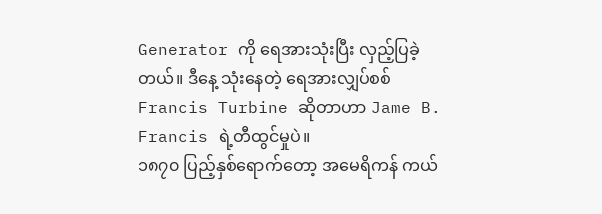Generator ကို ရေအားသုံးပြီး လှည့်ပြခဲ့တယ်။ ဒီနေ့ သုံးနေတဲ့ ရေအားလျှပ်စစ် Francis Turbine ဆိုတာဟာ Jame B. Francis ရဲ့တီထွင်မှုပဲ။
၁၈၇၀ ပြည့်နှစ်ရောက်တော့ အမေရိကန် ကယ်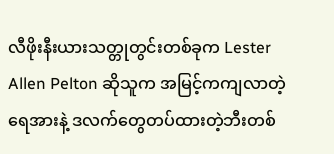လီဖိုးနီးယားသတ္တုတွင်းတစ်ခုက Lester Allen Pelton ဆိုသူက အမြင့်ကကျလာတဲ့ရေအားနဲ့ ဒလက်တွေတပ်ထားတဲ့ဘီးတစ်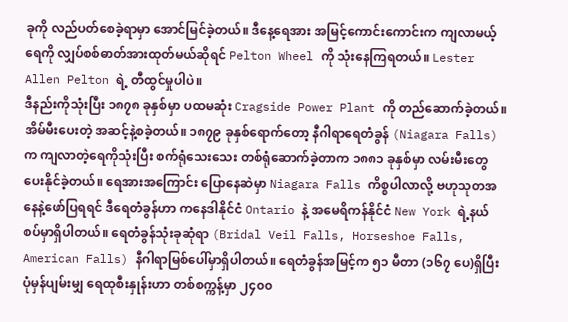ခုကို လည်ပတ်စေခဲ့ရာမှာ အောင်မြင်ခဲ့တယ်။ ဒီနေ့ရေအား အမြင့်ကောင်းကောင်းက ကျလာမယ့်ရေကို လျှပ်စစ်ဓာတ်အားထုတ်မယ်ဆိုရင် Pelton Wheel ကို သုံးနေကြရတယ်။ Lester Allen Pelton ရဲ့ တီထွင်မှုပါပဲ။
ဒီနည်းကိုသုံးပြီး ၁၈၇၈ ခုနှစ်မှာ ပထမဆုံး Cragside Power Plant ကို တည်ဆောက်ခဲ့တယ်။ အိမ်မီးပေးတဲ့ အဆင့်နဲ့စခဲ့တယ်။ ၁၈၇၉ ခုနှစ်ရောက်တော့ နီဂါရာရေတံခွန် (Niagara Falls) က ကျလာတဲ့ရေကိုသုံးပြီး စက်ရုံသေးသေး တစ်ရုံဆောက်ခဲ့တာက ၁၈၈၁ ခုနှစ်မှာ လမ်းမီးတွေ ပေးနိုင်ခဲ့တယ်။ ရေအားအကြောင်း ပြောနေဆဲမှာ Niagara Falls ကိစ္စပါလာလို့ ဗဟုသုတအနေနဲ့ဖော်ပြရရင် ဒီရေတံခွန်ဟာ ကနေဒါနိုင်ငံ Ontario နဲ့ အမေရိကန်နိုင်ငံ New York ရဲ့နယ်စပ်မှာရှိပါတယ်။ ရေတံခွန်သုံးခုဆုံရာ (Bridal Veil Falls, Horseshoe Falls, American Falls) နီဂါရာမြစ်ပေါ်မှာရှိပါတယ်။ ရေတံခွန်အမြင့်က ၅၁ မီတာ (၁၆၇ ပေ)ရှိပြီး ပုံမှန်ပျမ်းမျှ ရေထုစီးနှုန်းဟာ တစ်စက္ကန့်မှာ ၂၄၀၀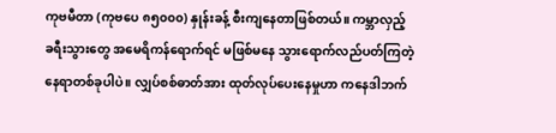ကုဗမီတာ (ကုဗပေ ၈၅၀၀၀) နှုန်းခန့် စီးကျနေတာဖြစ်တယ်။ ကမ္ဘာလှည့် ခရီးသွားတွေ အမေရိကန်ရောက်ရင် မဖြစ်မနေ သွားရောက်လည်ပတ်ကြတဲ့ နေရာတစ်ခုပါပဲ။ လျှပ်စစ်ဓာတ်အား ထုတ်လုပ်ပေးနေမှုဟာ ကနေဒါဘက်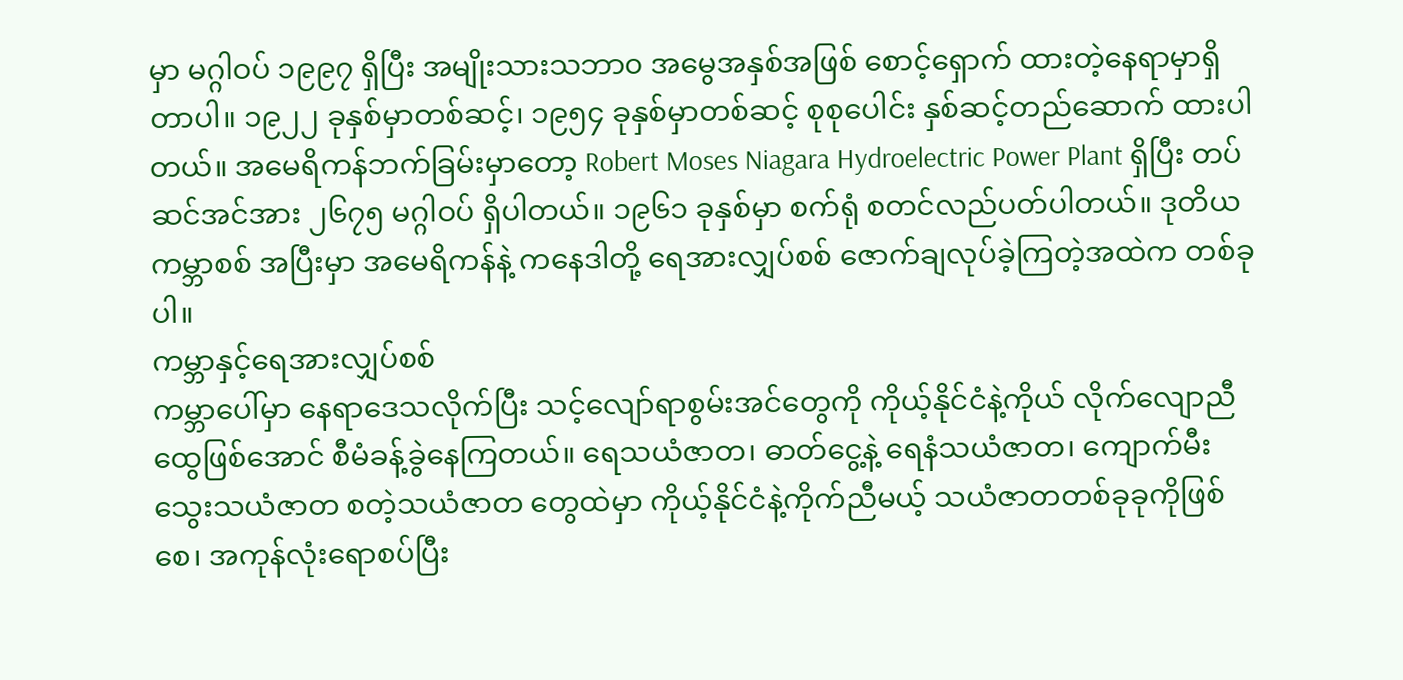မှာ မဂ္ဂါဝပ် ၁၉၉၇ ရှိပြီး အမျိုးသားသဘာ၀ အမွေအနှစ်အဖြစ် စောင့်ရှောက် ထားတဲ့နေရာမှာရှိတာပါ။ ၁၉၂၂ ခုနှစ်မှာတစ်ဆင့်၊ ၁၉၅၄ ခုနှစ်မှာတစ်ဆင့် စုစုပေါင်း နှစ်ဆင့်တည်ဆောက် ထားပါတယ်။ အမေရိကန်ဘက်ခြမ်းမှာတော့ Robert Moses Niagara Hydroelectric Power Plant ရှိပြီး တပ်ဆင်အင်အား ၂၆၇၅ မဂ္ဂါဝပ် ရှိပါတယ်။ ၁၉၆၁ ခုနှစ်မှာ စက်ရုံ စတင်လည်ပတ်ပါတယ်။ ဒုတိယ ကမ္ဘာစစ် အပြီးမှာ အမေရိကန်နဲ့ ကနေဒါတို့ ရေအားလျှပ်စစ် ဇောက်ချလုပ်ခဲ့ကြတဲ့အထဲက တစ်ခုပါ။
ကမ္ဘာနှင့်ရေအားလျှပ်စစ်
ကမ္ဘာပေါ်မှာ နေရာဒေသလိုက်ပြီး သင့်လျော်ရာစွမ်းအင်တွေကို ကိုယ့်နိုင်ငံနဲ့ကိုယ် လိုက်လျောညီထွေဖြစ်အောင် စီမံခန့်ခွဲနေကြတယ်။ ရေသယံဇာတ၊ ဓာတ်ငွေ့နဲ့ ရေနံသယံဇာတ၊ ကျောက်မီးသွေးသယံဇာတ စတဲ့သယံဇာတ တွေထဲမှာ ကိုယ့်နိုင်ငံနဲ့ကိုက်ညီမယ့် သယံဇာတတစ်ခုခုကိုဖြစ်စေ၊ အကုန်လုံးရောစပ်ပြီး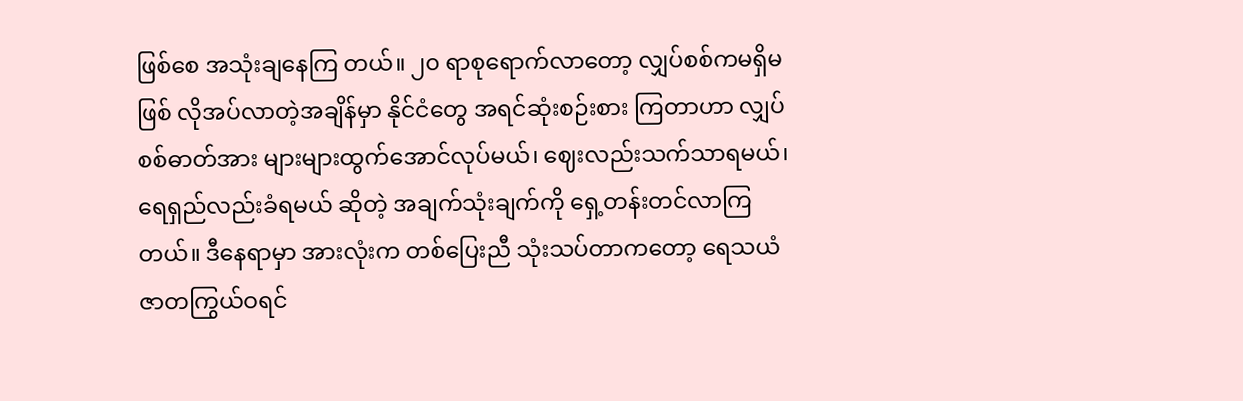ဖြစ်စေ အသုံးချနေကြ တယ်။ ၂၀ ရာစုရောက်လာတော့ လျှပ်စစ်ကမရှိမဖြစ် လိုအပ်လာတဲ့အချိန်မှာ နိုင်ငံတွေ အရင်ဆုံးစဉ်းစား ကြတာဟာ လျှပ်စစ်ဓာတ်အား များများထွက်အောင်လုပ်မယ်၊ ဈေးလည်းသက်သာရမယ်၊ ရေရှည်လည်းခံရမယ် ဆိုတဲ့ အချက်သုံးချက်ကို ရှေ့တန်းတင်လာကြတယ်။ ဒီနေရာမှာ အားလုံးက တစ်ပြေးညီ သုံးသပ်တာကတော့ ရေသယံဇာတကြွယ်ဝရင်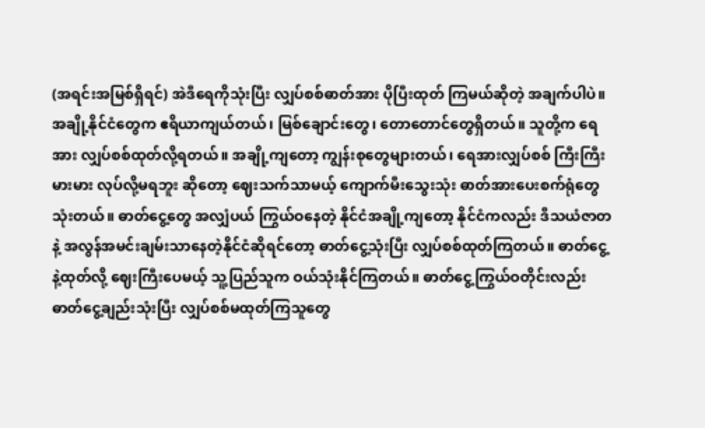(အရင်းအမြစ်ရှိရင်) အဲဒီရေကိုသုံးပြီး လျှပ်စစ်ဓာတ်အား ပိုပြီးထုတ် ကြမယ်ဆိုတဲ့ အချက်ပါပဲ။ အချို့နိုင်ငံတွေက ဧရိယာကျယ်တယ်၊ မြစ်ချောင်းတွေ၊ တောတောင်တွေရှိတယ်။ သူတို့က ရေအား လျှပ်စစ်ထုတ်လို့ရတယ်။ အချို့ကျတော့ ကျွန်းစုတွေများတယ်၊ ရေအားလျှပ်စစ် ကြီးကြီးမားမား လုပ်လို့မရဘူး ဆိုတော့ ဈေးသက်သာမယ့် ကျောက်မီးသွေးသုံး ဓာတ်အားပေးစက်ရုံတွေသုံးတယ်။ ဓာတ်ငွေ့တွေ အလျှံပယ် ကြွယ်ဝနေတဲ့ နိုင်ငံအချို့ကျတော့ နိုင်ငံကလည်း ဒီသယံဇာတနဲ့ အလွန်အမင်းချမ်းသာနေတဲ့နိုင်ငံဆိုရင်တော့ ဓာတ်ငွေ့သုံးပြီး လျှပ်စစ်ထုတ်ကြတယ်။ ဓာတ်ငွေ့နဲ့ထုတ်လို့ ဈေးကြီးပေမယ့် သူ့ပြည်သူက ဝယ်သုံးနိုင်ကြတယ်။ ဓာတ်ငွေ့ကြွယ်ဝတိုင်းလည်း ဓာတ်ငွေ့ချည်းသုံးပြီး လျှပ်စစ်မထုတ်ကြသူတွေ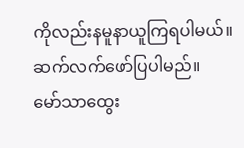ကိုလည်းနမူနာယူကြရပါမယ်။
ဆက်လက်ဖော်ပြပါမည်။
မော်သာထွေး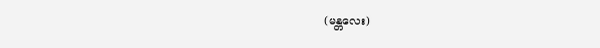(မန္တလေး)